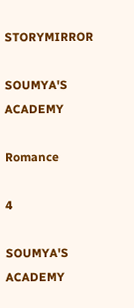STORYMIRROR

SOUMYA'S ACADEMY

Romance

4

SOUMYA'S ACADEMY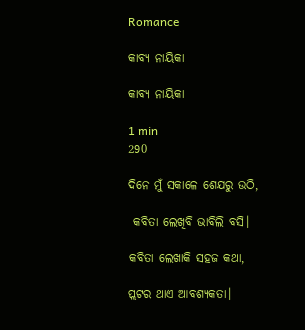Romance

କାବ୍ୟ ନାୟିକା

କାବ୍ୟ ନାୟିକା

1 min
290

ଦିନେ ମୁଁ ସକାଳେ ଶେଯରୁ ଉଠି,

 କବିତା ଲେଖିବି ଭାବିଲି ବସି।

କବିତା ଲେଖାକି ସହଜ କଥା,

ପ୍ଲଟର ଥାଏ ଆବଶ୍ୟକତା।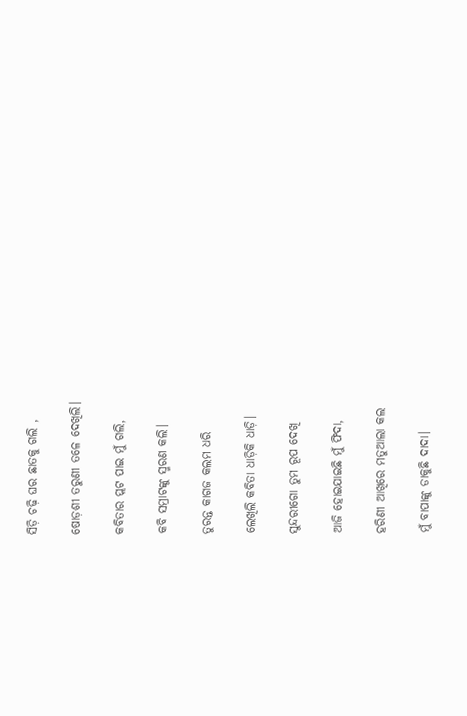ସିଡ଼ି ଚଢ଼ି ଘର ଛାତକୁ ଗଲି ,

ଷୋଡ଼ଶୀ ତରୁଣୀ ତଳେ ଦେଖିଲି।

କବିତାର ପ୍ଲଟ ପାଇ ମୁଁ ଗଲି,

କବି ସମ୍ରାଟଙ୍କୁ ସ୍ମରଣ କଲି।

ତୁରନ୍ତ କାଗଜ କଲମ ଧରି

ଲେଖିଲି କବିତା ଧାଡ଼ିକି ଧାଡ଼ି।

ସୁନ୍ଦରୀଗୋ ତୁମ ରୂପ ଦେଖି

ଆଜି ହୋଇଯାଇଛି ମୁଁ ଫିଦା,

ହରିଣୀ ଆଖିରେ ମତୁଆଲା କଲ

ମୁଁ ବାପାଙ୍କୁ ଡାକୁଛି ଦାଦା।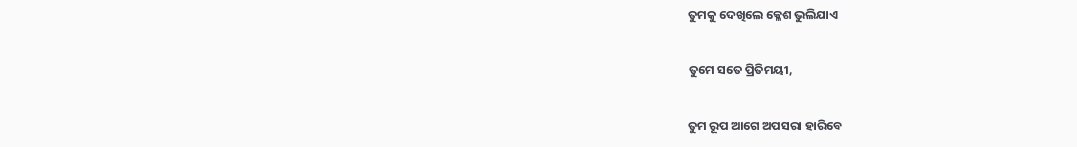ତୁମକୁ ଦେଖିଲେ କ୍ଳେଶ ଭୁଲିଯାଏ

ତୁମେ ସତେ ପ୍ରିତିମୟୀ,

ତୁମ ରୂପ ଆଗେ ଅପସରା ହାରିବେ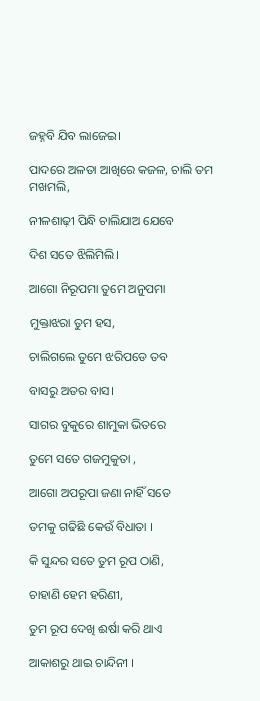ଜହ୍ନବି ଯିବ ଲାଜେଇ।

ପାଦରେ ଅଳତା ଆଖିରେ କଜଳ, ଚାଲି ତମ ମଖମଲି,

ନୀଳଶାଢ଼ୀ ପିନ୍ଧି ଚାଲିଯାଅ ଯେବେ

ଦିଶ ସତେ ଝିଲିମିଲି।

ଆଗୋ ନିରୂପମା ତୁମେ ଅନୁପମା

ମୁକ୍ତାଝରା ତୁମ ହସ,

ଚାଲିଗଲେ ତୁମେ ଝରିପଡେ ତବ

ବାସରୁ ଅତର ବାସ।

ସାଗର ବୁକୁରେ ଶାମୁକା ଭିତରେ

ତୁମେ ସତେ ଗଜମୁକୁତା ,

ଆଗୋ ଅପରୂପା ଜଣା ନାହିଁ ସତେ

ତମକୁ ଗଢିଛି କେଉଁ ବିଧାତା ।

କି ସୁନ୍ଦର ସତେ ତୁମ ରୂପ ଠାଣି,

ଚାହାଣି ହେମ ହରିଣୀ,

ତୁମ ରୂପ ଦେଖି ଈର୍ଷା କରି ଥାଏ

ଆକାଶରୁ ଥାଇ ଚାନ୍ଦିନୀ ।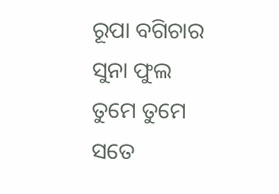ରୂପା ବଗିଚାର ସୁନା ଫୁଲ ତୁମେ ତୁମେ ସତେ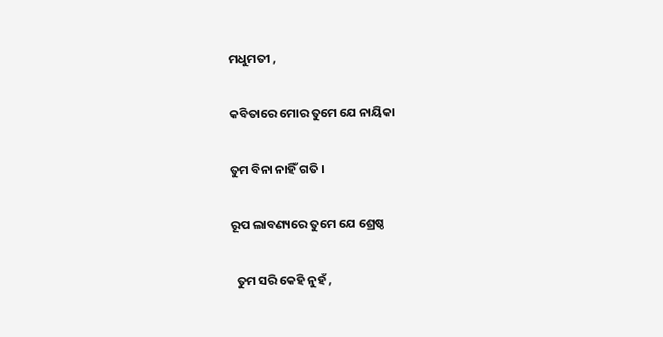ମଧୁମତୀ ,

କବିତାରେ ମୋର ତୁମେ ଯେ ନାୟିକା

ତୁମ ବିନା ନାହିଁ ଗତି ।

ରୂପ ଲାବଣ୍ୟରେ ତୁମେ ଯେ ଶ୍ରେଷ୍ଠ

  ତୁମ ସରି କେହି ନୁହଁ ,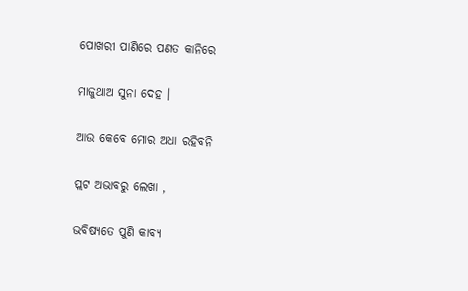ପୋଖରୀ ପାଣିରେ ପଣତ କାନିରେ

ମାଜୁଥାଅ ସୁନା ଦେହ ।

ଆଉ କେବେ ମୋର ଅଧା ରହିବନି

ପ୍ଲଟ ଅଭାବରୁ ଲେଖା ,

ଭବିଷ୍ୟତେ ପୁଣି କାବ୍ୟ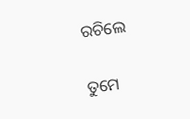ରଚିଲେ

ତୁମେ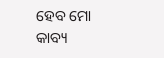ହେବ ମୋ କାବ୍ୟ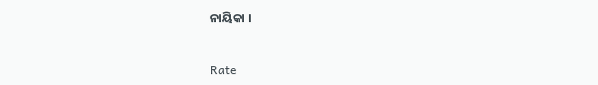ନାୟିକା ।


Rate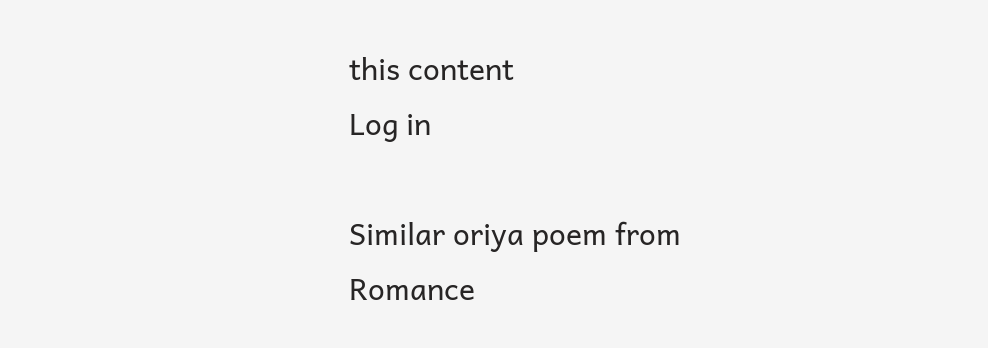this content
Log in

Similar oriya poem from Romance